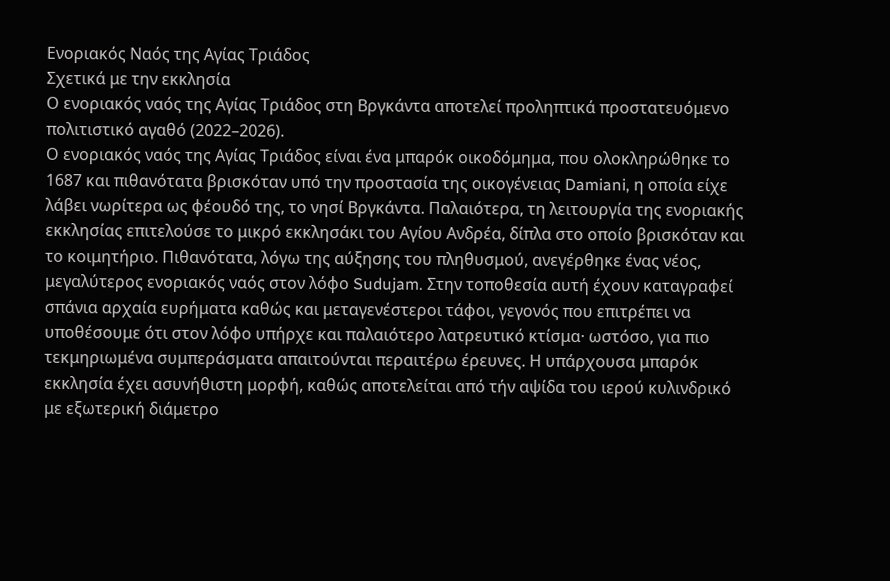Ενοριακός Ναός της Αγίας Τριάδος
Σχετικά με την εκκλησία
Ο ενοριακός ναός της Αγίας Τριάδος στη Βργκάντα αποτελεί προληπτικά προστατευόμενο πολιτιστικό αγαθό (2022–2026).
Ο ενοριακός ναός της Αγίας Τριάδος είναι ένα μπαρόκ οικοδόμημα, που ολοκληρώθηκε το 1687 και πιθανότατα βρισκόταν υπό την προστασία της οικογένειας Damiani, η οποία είχε λάβει νωρίτερα ως φέουδό της, το νησί Βργκάντα. Παλαιότερα, τη λειτουργία της ενοριακής εκκλησίας επιτελούσε το μικρό εκκλησάκι του Αγίου Ανδρέα, δίπλα στο οποίο βρισκόταν και το κοιμητήριο. Πιθανότατα, λόγω της αύξησης του πληθυσμού, ανεγέρθηκε ένας νέος, μεγαλύτερος ενοριακός ναός στον λόφο Sudujam. Στην τοποθεσία αυτή έχουν καταγραφεί σπάνια αρχαία ευρήματα καθώς και μεταγενέστεροι τάφοι, γεγονός που επιτρέπει να υποθέσουμε ότι στον λόφο υπήρχε και παλαιότερο λατρευτικό κτίσμα· ωστόσο, για πιο τεκμηριωμένα συμπεράσματα απαιτούνται περαιτέρω έρευνες. Η υπάρχουσα μπαρόκ εκκλησία έχει ασυνήθιστη μορφή, καθώς αποτελείται από τήν αψίδα του ιερού κυλινδρικό με εξωτερική διάμετρο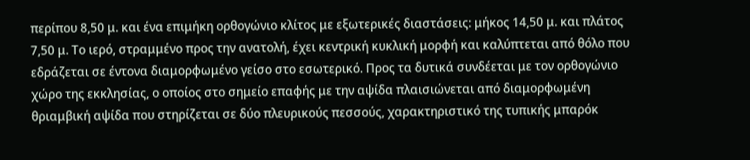περίπου 8,50 μ. και ένα επιμήκη ορθογώνιο κλίτος με εξωτερικές διαστάσεις: μήκος 14,50 μ. και πλάτος 7,50 μ. Το ιερό, στραμμένο προς την ανατολή, έχει κεντρική κυκλική μορφή και καλύπτεται από θόλο που εδράζεται σε έντονα διαμορφωμένο γείσο στο εσωτερικό. Προς τα δυτικά συνδέεται με τον ορθογώνιο χώρο της εκκλησίας, ο οποίος στο σημείο επαφής με την αψίδα πλαισιώνεται από διαμορφωμένη θριαμβική αψίδα που στηρίζεται σε δύο πλευρικούς πεσσούς, χαρακτηριστικό της τυπικής μπαρόκ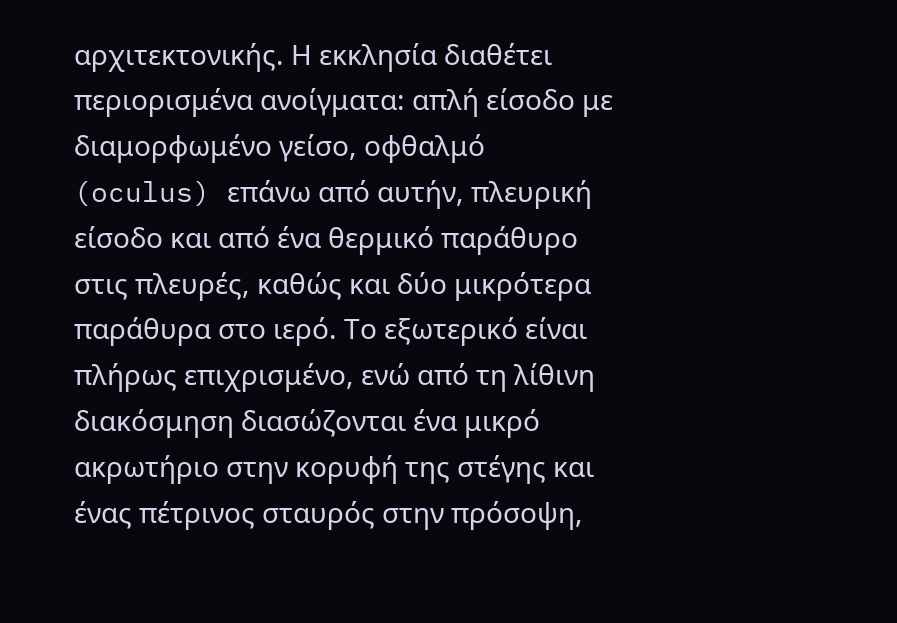αρχιτεκτονικής. Η εκκλησία διαθέτει περιορισμένα ανοίγματα: απλή είσοδο με διαμορφωμένο γείσο, οφθαλμό (oculus) επάνω από αυτήν, πλευρική είσοδο και από ένα θερμικό παράθυρο στις πλευρές, καθώς και δύο μικρότερα παράθυρα στο ιερό. Το εξωτερικό είναι πλήρως επιχρισμένο, ενώ από τη λίθινη διακόσμηση διασώζονται ένα μικρό ακρωτήριο στην κορυφή της στέγης και ένας πέτρινος σταυρός στην πρόσοψη,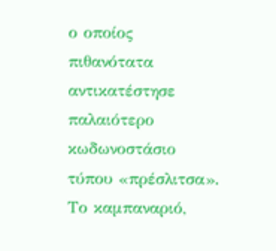ο οποίος πιθανότατα αντικατέστησε παλαιότερο κωδωνοστάσιο τύπου «πρέσλιτσα». Το καμπαναριό,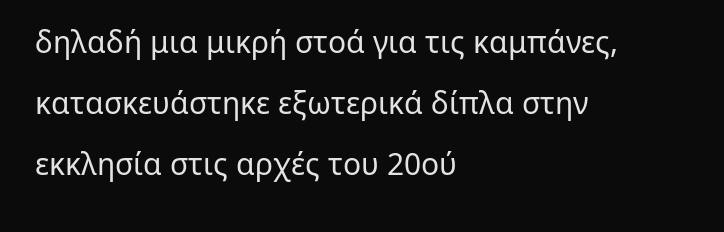δηλαδή μια μικρή στοά για τις καμπάνες, κατασκευάστηκε εξωτερικά δίπλα στην εκκλησία στις αρχές του 20ού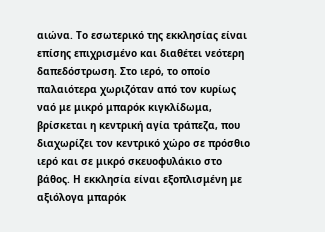αιώνα. Το εσωτερικό της εκκλησίας είναι επίσης επιχρισμένο και διαθέτει νεότερη δαπεδόστρωση. Στο ιερό, το οποίο παλαιότερα χωριζόταν από τον κυρίως ναό με μικρό μπαρόκ κιγκλίδωμα, βρίσκεται η κεντρική αγία τράπεζα, που διαχωρίζει τον κεντρικό χώρο σε πρόσθιο ιερό και σε μικρό σκευοφυλάκιο στο βάθος. Η εκκλησία είναι εξοπλισμένη με αξιόλογα μπαρόκ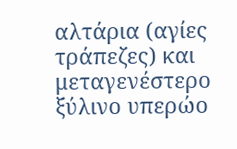αλτάρια (αγίες τράπεζες) και μεταγενέστερο ξύλινο υπερώο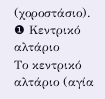(χοροστάσιο).
❶ Κεντρικό αλτάριο
Το κεντρικό αλτάριο (αγία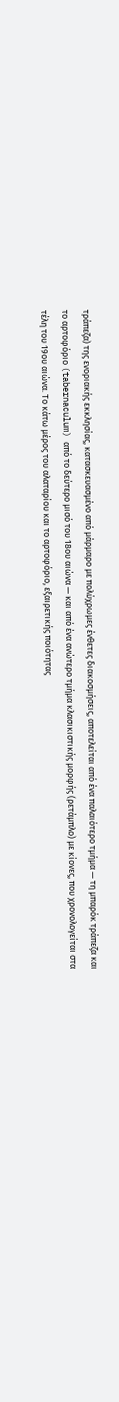τράπεζα) της ενοριακής εκκλησίας, κατασκευασμένο από μάρμαρο με πολύχρωμες ένθετες διακοσμήσεις, αποτελείται από ένα παλαιότερο τμήμα — τη μπαρόκ τράπεζα και το αρτοφόριο (tabernaculum) από το δεύτερο μισό του 18ου αιώνα — και από ένα ανώτερο τμήμα κλασικιστικής μορφής (ρετάμπλο) με κίονες, που χρονολογείται στα τέλη του 19ου αιώνα. Το κάτω μέρος του αλαταρίου και το αρτοφόριο, εξαιρετικής ποιότητας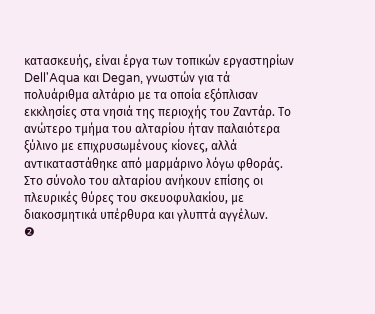κατασκευής, είναι έργα των τοπικών εργαστηρίων Dell'Aqua και Degan, γνωστών για τά πολυάριθμα αλτάριο με τα οποία εξόπλισαν εκκλησίες στα νησιά της περιοχής του Ζαντάρ. Το ανώτερο τμήμα του αλταρίου ήταν παλαιότερα ξύλινο με επιχρυσωμένους κίονες, αλλά αντικαταστάθηκε από μαρμάρινο λόγω φθοράς. Στο σύνολο του αλταρίου ανήκουν επίσης οι πλευρικές θύρες του σκευοφυλακίου, με διακοσμητικά υπέρθυρα και γλυπτά αγγέλων.
❷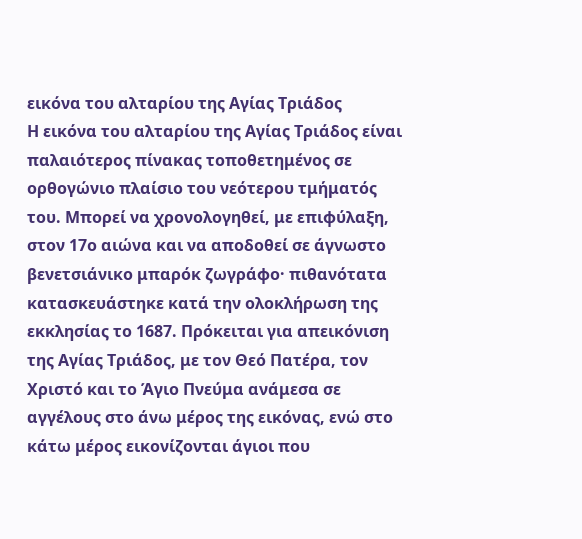εικόνα του αλταρίου της Αγίας Τριάδος
Η εικόνα του αλταρίου της Αγίας Τριάδος είναι παλαιότερος πίνακας τοποθετημένος σε ορθογώνιο πλαίσιο του νεότερου τμήματός του. Μπορεί να χρονολογηθεί, με επιφύλαξη, στον 17ο αιώνα και να αποδοθεί σε άγνωστο βενετσιάνικο μπαρόκ ζωγράφο· πιθανότατα κατασκευάστηκε κατά την ολοκλήρωση της εκκλησίας το 1687. Πρόκειται για απεικόνιση της Αγίας Τριάδος, με τον Θεό Πατέρα, τον Χριστό και το Άγιο Πνεύμα ανάμεσα σε αγγέλους στο άνω μέρος της εικόνας, ενώ στο κάτω μέρος εικονίζονται άγιοι που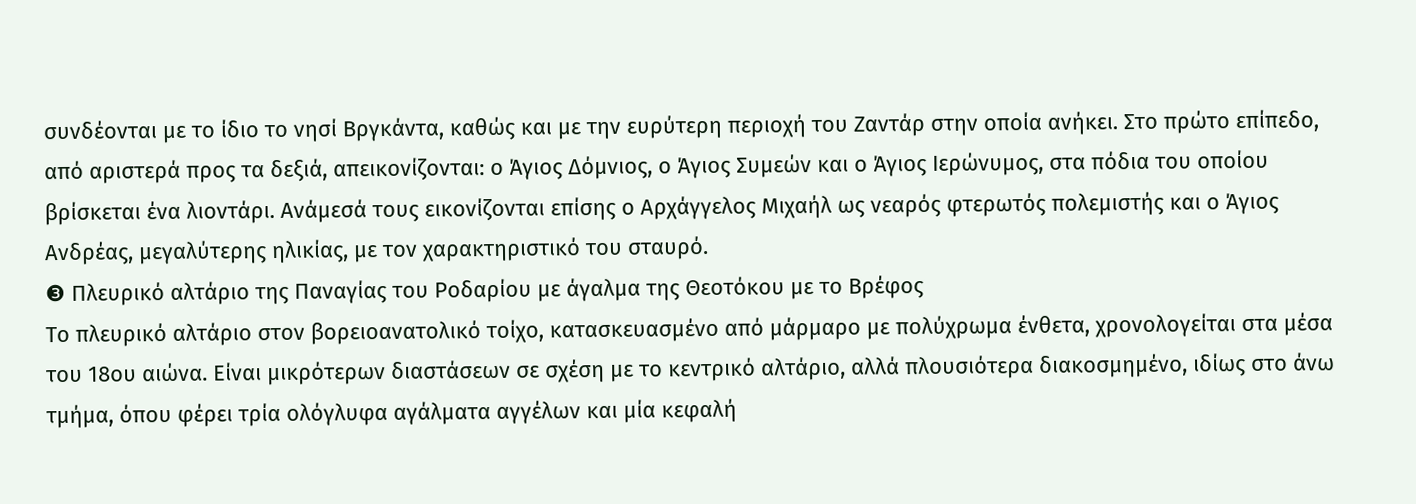συνδέονται με το ίδιο το νησί Βργκάντα, καθώς και με την ευρύτερη περιοχή του Ζαντάρ στην οποία ανήκει. Στο πρώτο επίπεδο, από αριστερά προς τα δεξιά, απεικονίζονται: ο Άγιος Δόμνιος, ο Άγιος Συμεών και ο Άγιος Ιερώνυμος, στα πόδια του οποίου βρίσκεται ένα λιοντάρι. Ανάμεσά τους εικονίζονται επίσης ο Αρχάγγελος Μιχαήλ ως νεαρός φτερωτός πολεμιστής και ο Άγιος Ανδρέας, μεγαλύτερης ηλικίας, με τον χαρακτηριστικό του σταυρό.
❸ Πλευρικό αλτάριο της Παναγίας του Ροδαρίου με άγαλμα της Θεοτόκου με το Βρέφος
Το πλευρικό αλτάριο στον βορειοανατολικό τοίχο, κατασκευασμένο από μάρμαρο με πολύχρωμα ένθετα, χρονολογείται στα μέσα του 18ου αιώνα. Είναι μικρότερων διαστάσεων σε σχέση με το κεντρικό αλτάριο, αλλά πλουσιότερα διακοσμημένο, ιδίως στο άνω τμήμα, όπου φέρει τρία ολόγλυφα αγάλματα αγγέλων και μία κεφαλή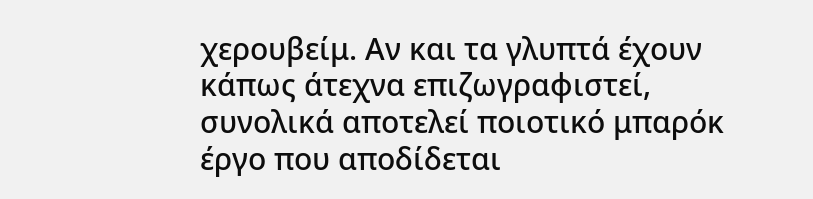χερουβείμ. Αν και τα γλυπτά έχουν κάπως άτεχνα επιζωγραφιστεί, συνολικά αποτελεί ποιοτικό μπαρόκ έργο που αποδίδεται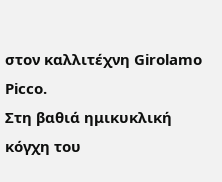στον καλλιτέχνη Girolamo Picco.
Στη βαθιά ημικυκλική κόγχη του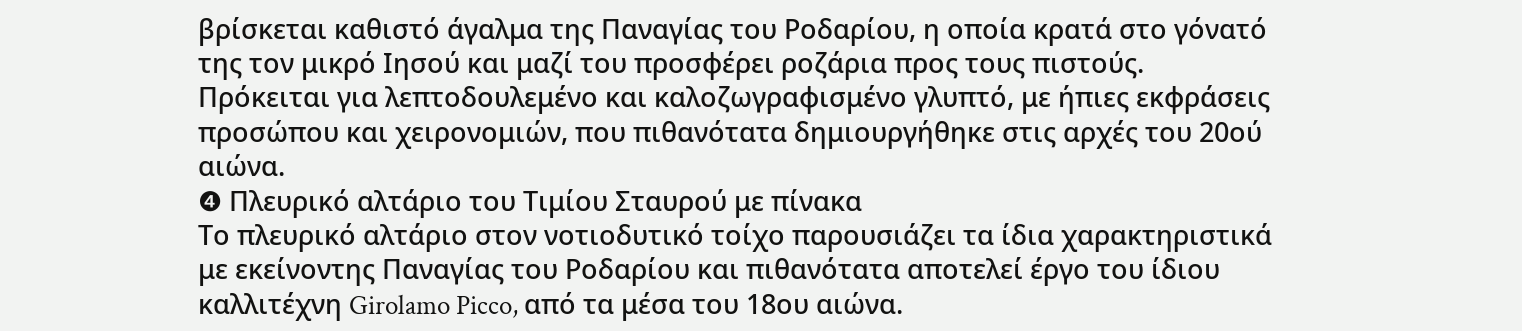βρίσκεται καθιστό άγαλμα της Παναγίας του Ροδαρίου, η οποία κρατά στο γόνατό της τον μικρό Ιησού και μαζί του προσφέρει ροζάρια προς τους πιστούς. Πρόκειται για λεπτοδουλεμένο και καλοζωγραφισμένο γλυπτό, με ήπιες εκφράσεις προσώπου και χειρονομιών, που πιθανότατα δημιουργήθηκε στις αρχές του 20ού αιώνα.
❹ Πλευρικό αλτάριο του Τιμίου Σταυρού με πίνακα
Το πλευρικό αλτάριο στον νοτιοδυτικό τοίχο παρουσιάζει τα ίδια χαρακτηριστικά με εκείνοντης Παναγίας του Ροδαρίου και πιθανότατα αποτελεί έργο του ίδιου καλλιτέχνη Girolamo Picco, από τα μέσα του 18ου αιώνα.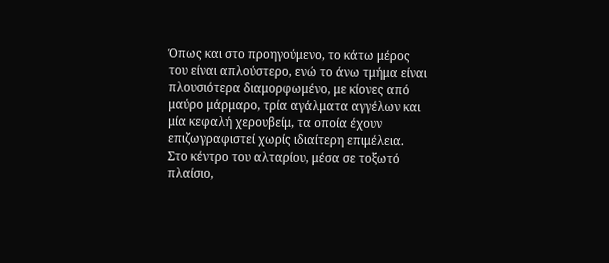Όπως και στο προηγούμενο, το κάτω μέρος του είναι απλούστερο, ενώ το άνω τμήμα είναι πλουσιότερα διαμορφωμένο, με κίονες από μαύρο μάρμαρο, τρία αγάλματα αγγέλων και μία κεφαλή χερουβείμ, τα οποία έχουν επιζωγραφιστεί χωρίς ιδιαίτερη επιμέλεια.
Στο κέντρο του αλταρίου, μέσα σε τοξωτό πλαίσιο,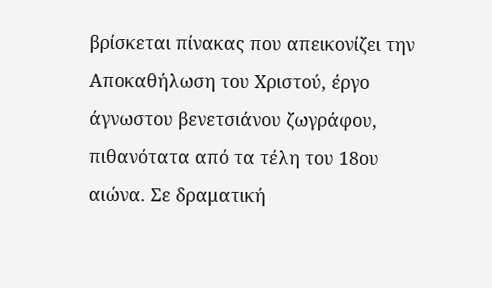βρίσκεται πίνακας που απεικονίζει την Αποκαθήλωση του Χριστού, έργο άγνωστου βενετσιάνου ζωγράφου, πιθανότατα από τα τέλη του 18ου αιώνα. Σε δραματική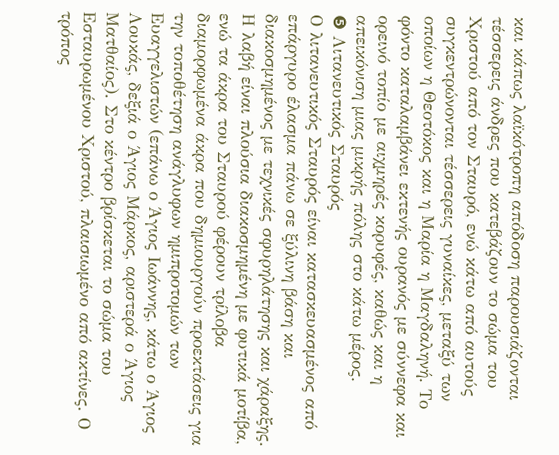και κάπως λαϊκότροπη απόδοση παρουσιάζονται τέσσερεις άνδρες που κατεβάζουν το σώμα του Χριστού από τον Σταυρό, ενώ κάτω από αυτούς συγκεντρώνονται τέσσερεις γυναίκες, μεταξύ των οποίων η Θεοτόκος και η Μαρία η Μαγδαληνή. Το φόντο καταλαμβάνει εκτενής ουρανός με σύννεφα και ορεινό τοπίο με αιχμηρές κορυφές, καθώς και η απεικόνιση μιας μικρής πόλης στο κάτω μέρος.
❺ Λιτανευτικός Σταυρός
Ο λιτανευτικός Σταυρός είναι κατασκευασμένος από επάργυρο έλασμα πάνω σε ξύλινη βάση και διακοσμημένος με τεχνικές σφυρηλάτησης και χάραξης. Η λαβή είναι πλούσια διακοσμημένη με φυτικά μοτίβα, ενώ τα άκρα του Σταυρού φέρουν τρίλοβα διαμορφωμένα άκρα που δημιουργούν προεκτάσεις για την τοποθέτηση ανάγλυφων ημιπροτομών των Ευαγγελιστών (επάνω ο Άγιος Ιωάννης, κάτω ο Άγιος Λουκάς, δεξιά ο Άγιος Μάρκος, αριστερά ο Άγιος Ματθαίος). Στο κέντρο βρίσκεται το σώμα του Εσταυρωμένου Χριστού, πλαισιωμένο από ακτίνες. Ο τρόπος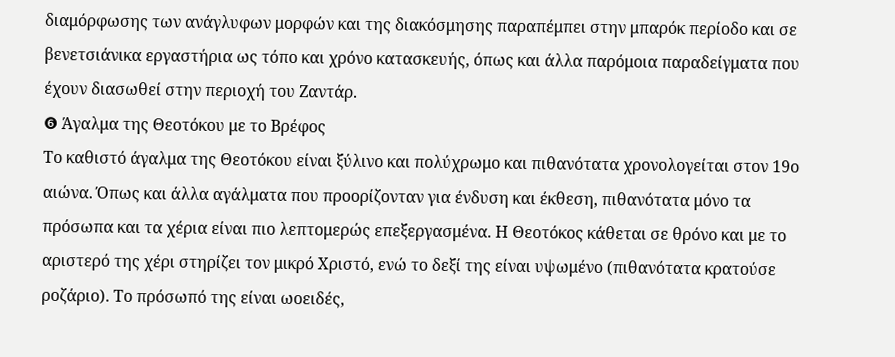διαμόρφωσης των ανάγλυφων μορφών και της διακόσμησης παραπέμπει στην μπαρόκ περίοδο και σε βενετσιάνικα εργαστήρια ως τόπο και χρόνο κατασκευής, όπως και άλλα παρόμοια παραδείγματα που έχουν διασωθεί στην περιοχή του Ζαντάρ.
❻ Άγαλμα της Θεοτόκου με το Βρέφος
Το καθιστό άγαλμα της Θεοτόκου είναι ξύλινο και πολύχρωμο και πιθανότατα χρονολογείται στον 19ο αιώνα. Όπως και άλλα αγάλματα που προορίζονταν για ένδυση και έκθεση, πιθανότατα μόνο τα πρόσωπα και τα χέρια είναι πιο λεπτομερώς επεξεργασμένα. Η Θεοτόκος κάθεται σε θρόνο και με το αριστερό της χέρι στηρίζει τον μικρό Χριστό, ενώ το δεξί της είναι υψωμένο (πιθανότατα κρατούσε ροζάριο). Το πρόσωπό της είναι ωοειδές,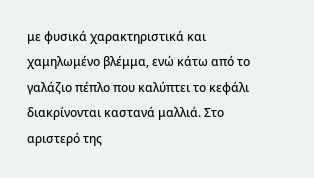με φυσικά χαρακτηριστικά και χαμηλωμένο βλέμμα, ενώ κάτω από το γαλάζιο πέπλο που καλύπτει το κεφάλι διακρίνονται καστανά μαλλιά. Στο αριστερό της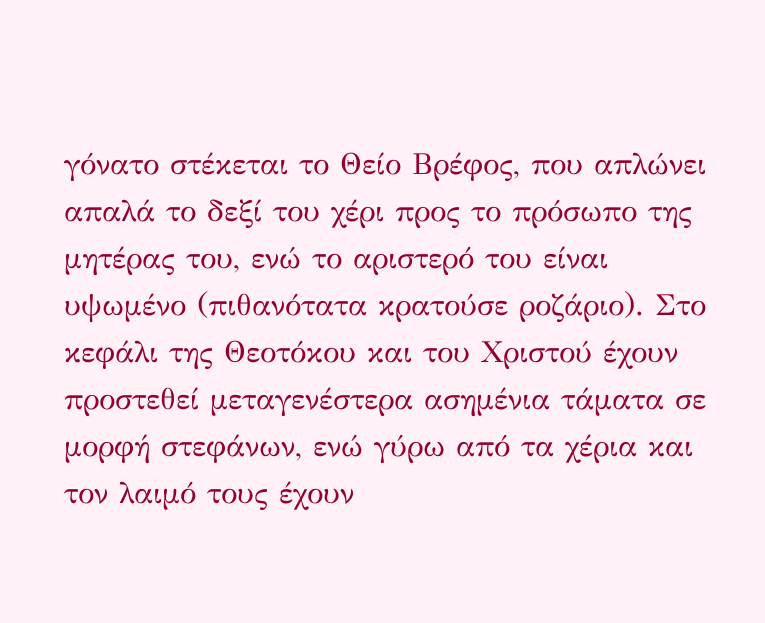γόνατο στέκεται το Θείο Βρέφος, που απλώνει απαλά το δεξί του χέρι προς το πρόσωπο της μητέρας του, ενώ το αριστερό του είναι υψωμένο (πιθανότατα κρατούσε ροζάριο). Στο κεφάλι της Θεοτόκου και του Χριστού έχουν προστεθεί μεταγενέστερα ασημένια τάματα σε μορφή στεφάνων, ενώ γύρω από τα χέρια και τον λαιμό τους έχουν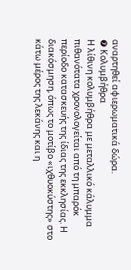αναρτηθεί αφιερωματικά δώρα.
❼ Κολυμβήθρα
Η λίθινη κολυμβήθρα με μεταλλικό κάλυμμα πιθανότατα χρονολογείται από τη μπαρόκ περίοδο κατασκευής της ίδιας της εκκλησίας. Η διακόσμηση, όπως το μοτίβο «ιχθυοκύστης» στο κάτω μέρος της λεκάνης και η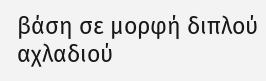βάση σε μορφή διπλού αχλαδιού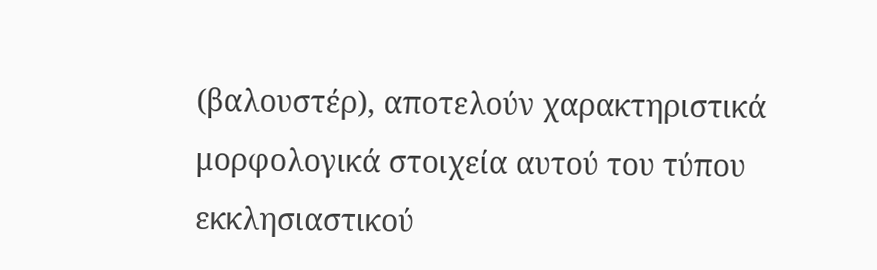(βαλουστέρ), αποτελούν χαρακτηριστικά μορφολογικά στοιχεία αυτού του τύπου εκκλησιαστικού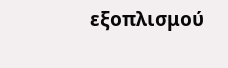εξοπλισμού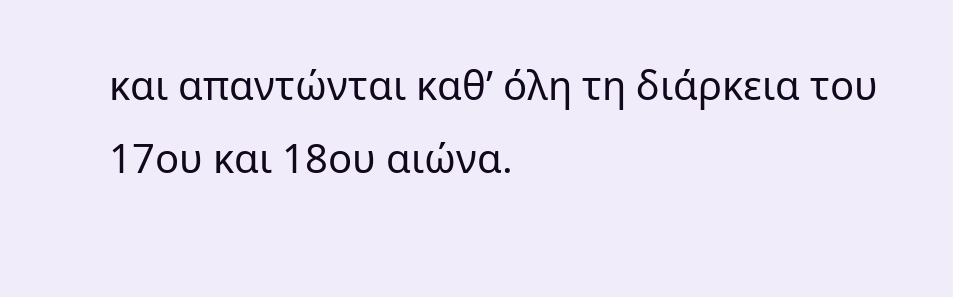και απαντώνται καθ’ όλη τη διάρκεια του 17ου και 18ου αιώνα.